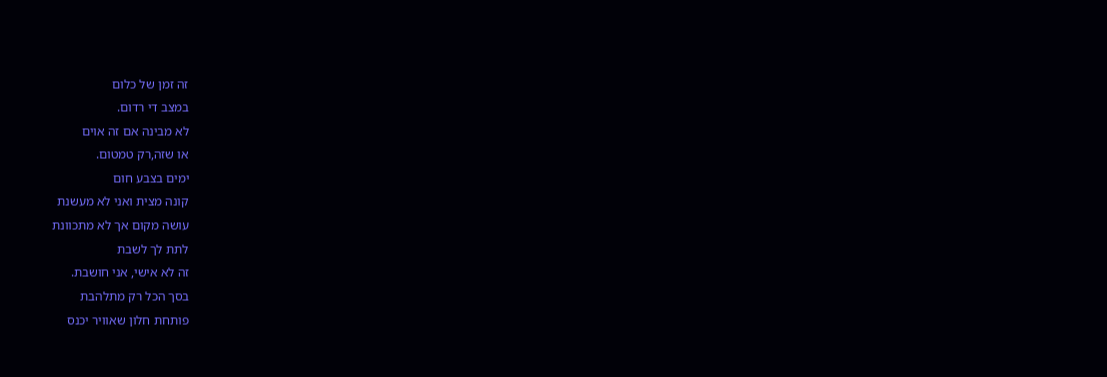זה זמן של כלום
במצב די רדום.
לא מבינה אם זה אוים
או שזה,רק טמטום.
ימים בצבע חום
קונה מצית ואני לא מעשנת
עושה מקום אך לא מתכוונת
לתת לך לשבת
זה לא אישי, אני חושבת.
בסך הכל רק מתלהבת
פותחת חלון שאוויר יכנס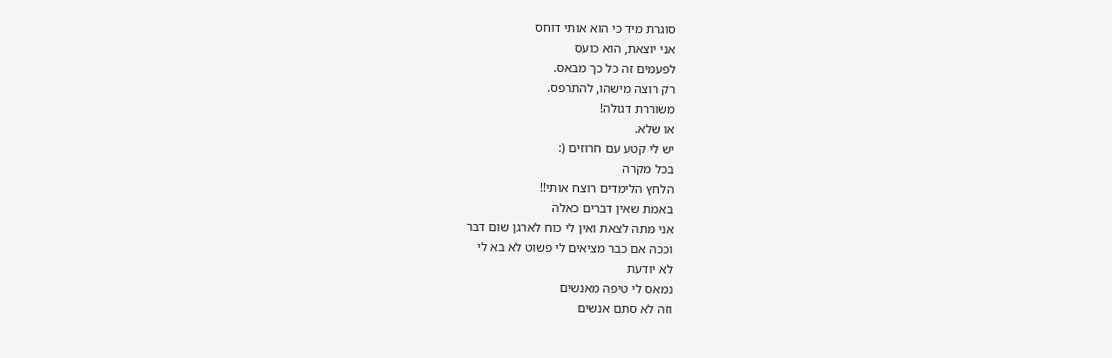סוגרת מיד כי הוא אותי דוחס
אני יוצאת, הוא כועס
לפעמים זה כל כך מבאס.
רק רוצה מישהו, להתרפס.
משוררת דגולה!
או שלא.
יש לי קטע עם חרוזים (:
בכל מקרה
הלחץ הלימדים רוצח אותי!!
באמת שאין דברים כאלה
אני מתה לצאת ואין לי כוח לארגן שום דבר
וככה אם כבר מציאים לי פשוט לא בא לי
לא יודעת
נמאס לי טיפה מאנשים
וזה לא סתם אנשים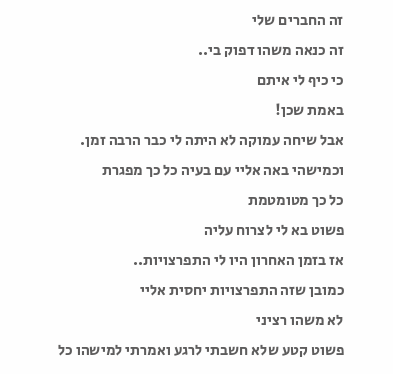זה החברים שלי
זה כנאה משהו דפוק בי..
כי כיף לי איתם
באמת שכן!
אבל שיחה עמוקה לא היתה לי כבר הרבה זמן.
וכמישהי באה אליי עם בעיה כל כך מפגרת
כל כך מטומטמת
פשוט בא לי לצרוח עליה
אז בזמן האחרון היו לי התפרצויות..
כמובן שזה התפרצויות יחסית אליי
לא משהו רציני
פשוט קטע שלא חשבתי לרגע ואמרתי למישהו כל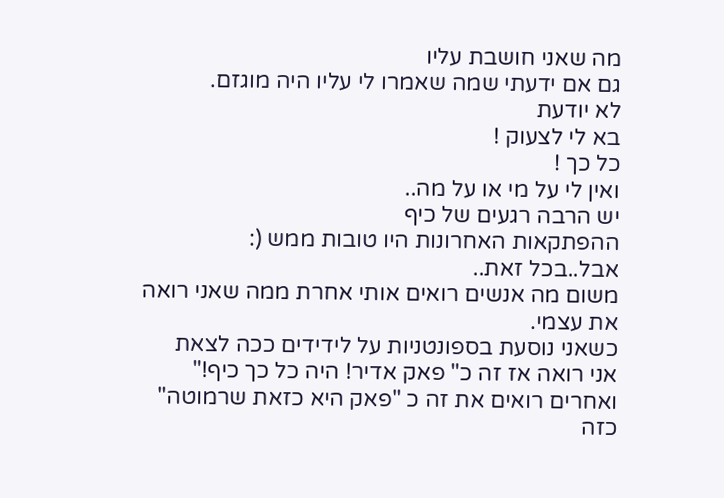מה שאני חושבת עליו
גם אם ידעתי שמה שאמרו לי עליו היה מוגזם.
לא יודעת
בא לי לצעוק !
כל כך !
ואין לי על מי או על מה..
יש הרבה רגעים של כיף
ההפתקאות האחרונות היו טובות ממש (:
אבל..בכל זאת..
משום מה אנשים רואים אותי אחרת ממה שאני רואה את עצמי.
כשאני נוסעת בספונטניות על לידידים ככה לצאת
אני רואה אז זה כ" פאק אדיר! היה כל כך כיף!"
ואחרים רואים את זה כ "פאק היא כזאת שרמוטה"
כזה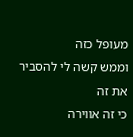מעופל כזה
וממש קשה לי להסביר את זה
כי זה אווירה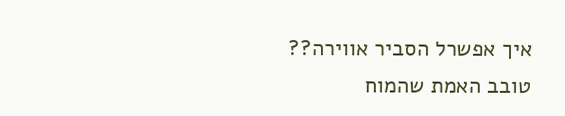איך אפשרל הסביר אווירה??
טובב האמת שהמוח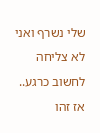שלי נשרף ואני לא צליחה לחשוב כרגע..
אז זהו